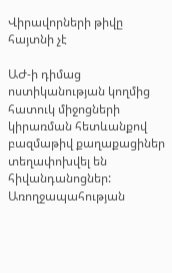Վիրավորների թիվը հայտնի չէ

ԱԺ-ի դիմաց ոստիկանության կողմից հատուկ միջոցների կիրառման հետևանքով բազմաթիվ քաղաքացիներ տեղափոխվել են հիվանդանոցներ: Առողջապահության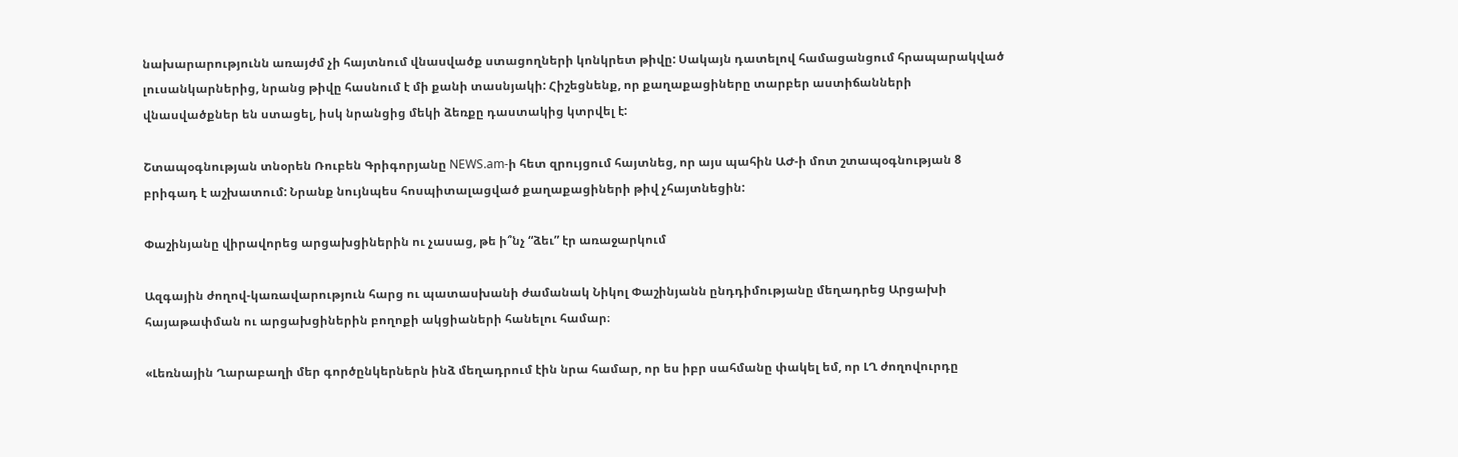նախարարությունն առայժմ չի հայտնում վնասվածք ստացողների կոնկրետ թիվը: Սակայն դատելով համացանցում հրապարակված լուսանկարներից, նրանց թիվը հասնում է մի քանի տասնյակի: Հիշեցնենք, որ քաղաքացիները տարբեր աստիճանների վնասվածքներ են ստացել, իսկ նրանցից մեկի ձեռքը դաստակից կտրվել է:

Շտապօգնության տնօրեն Ռուբեն Գրիգորյանը NEWS.am-ի հետ զրույցում հայտնեց, որ այս պահին ԱԺ-ի մոտ շտապօգնության 8 բրիգադ է աշխատում: Նրանք նույնպես հոսպիտալացված քաղաքացիների թիվ չհայտնեցին:

Փաշինյանը վիրավորեց արցախցիներին ու չասաց, թե ի՞նչ “ձեւ” էր առաջարկում

Ազգային ժողով-կառավարություն հարց ու պատասխանի ժամանակ Նիկոլ Փաշինյանն ընդդիմությանը մեղադրեց Արցախի հայաթափման ու արցախցիներին բողոքի ակցիաների հանելու համար։

«Լեռնային Ղարաբաղի մեր գործընկերներն ինձ մեղադրում էին նրա համար, որ ես իբր սահմանը փակել եմ, որ ԼՂ ժողովուրդը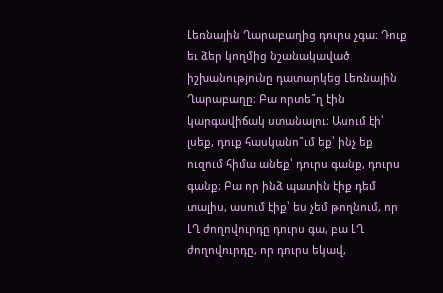Լեռնային Ղարաբաղից դուրս չգա։ Դուք եւ ձեր կողմից նշանակաված իշխանությունը դատարկեց Լեռնային Ղարաբաղը։ Բա որտե՞ղ էին կարգավիճակ ստանալու։ Ասում էի՝ լսեք, դուք հասկանո՞ւմ եք՝ ինչ եք ուզում հիմա անեք՝ դուրս գանք, դուրս գանք։ Բա որ ինձ պատին էիք դեմ տալիս, ասում էիք՝ ես չեմ թողնում, որ ԼՂ ժողովուրդը դուրս գա, բա ԼՂ ժողովուրդը, որ դուրս եկավ,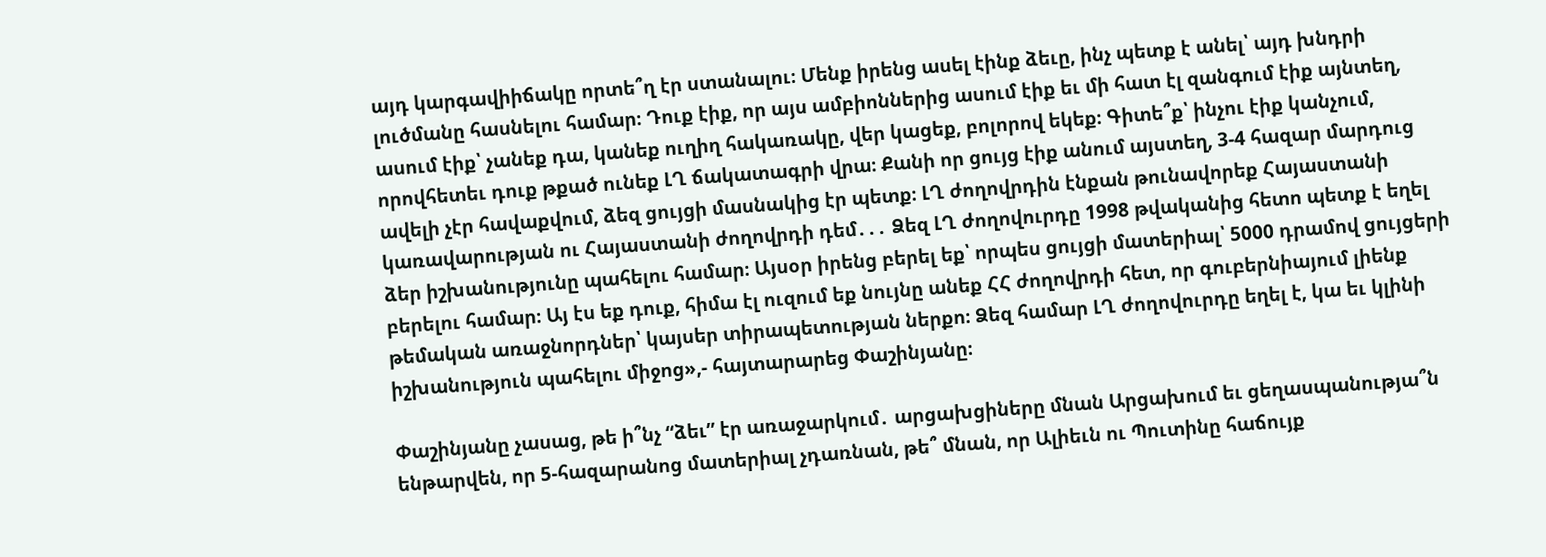այդ կարգավիիճակը որտե՞ղ էր ստանալու։ Մենք իրենց ասել էինք ձեւը, ինչ պետք է անել՝ այդ խնդրի լուծմանը հասնելու համար։ Դուք էիք, որ այս ամբիոններից ասում էիք եւ մի հատ էլ զանգում էիք այնտեղ, ասում էիք՝ չանեք դա, կանեք ուղիղ հակառակը, վեր կացեք, բոլորով եկեք։ Գիտե՞ք՝ ինչու էիք կանչում, որովհետեւ դուք թքած ունեք ԼՂ ճակատագրի վրա։ Քանի որ ցույց էիք անում այստեղ, 3-4 հազար մարդուց ավելի չէր հավաքվում, ձեզ ցույցի մասնակից էր պետք։ ԼՂ ժողովրդին էնքան թունավորեք Հայաստանի կառավարության ու Հայաստանի ժողովրդի դեմ․․․ Ձեզ ԼՂ ժողովուրդը 1998 թվականից հետո պետք է եղել ձեր իշխանությունը պահելու համար։ Այսօր իրենց բերել եք՝ որպես ցույցի մատերիալ՝ 5000 դրամով ցույցերի բերելու համար։ Այ էս եք դուք, հիմա էլ ուզում եք նույնը անեք ՀՀ ժողովրդի հետ, որ գուբերնիայում լիենք թեմական առաջնորդներ՝ կայսեր տիրապետության ներքո։ Ձեզ համար ԼՂ ժողովուրդը եղել է, կա եւ կլինի իշխանություն պահելու միջոց»,- հայտարարեց Փաշինյանը։

Փաշինյանը չասաց, թե ի՞նչ “ձեւ” էր առաջարկում․ արցախցիները մնան Արցախում եւ ցեղասպանությա՞ն ենթարվեն, որ 5-հազարանոց մատերիալ չդառնան, թե՞ մնան, որ Ալիեւն ու Պուտինը հաճույք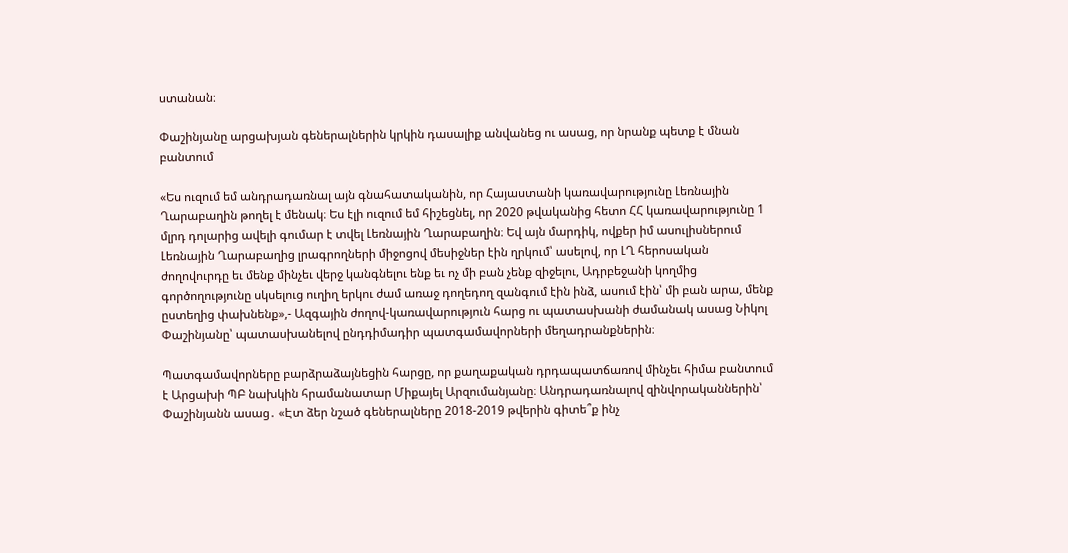ստանան։

Փաշինյանը արցախյան գեներալներին կրկին դասալիք անվանեց ու ասաց, որ նրանք պետք է մնան բանտում

«Ես ուզում եմ անդրադառնալ այն գնահատականին, որ Հայաստանի կառավարությունը Լեռնային Ղարաբաղին թողել է մենակ։ Ես էլի ուզում եմ հիշեցնել, որ 2020 թվականից հետո ՀՀ կառավարությունը 1 մլրդ դոլարից ավելի գումար է տվել Լեռնային Ղարաբաղին։ Եվ այն մարդիկ, ովքեր իմ ասուլիսներում Լեռնային Ղարաբաղից լրագրողների միջոցով մեսիջներ էին ղրկում՝ ասելով, որ ԼՂ հերոսական ժողովուրդը եւ մենք մինչեւ վերջ կանգնելու ենք եւ ոչ մի բան չենք զիջելու, Ադրբեջանի կողմից գործողությունը սկսելուց ուղիղ երկու ժամ առաջ դողեդող զանգում էին ինձ, ասում էին՝ մի բան արա, մենք ըստեղից փախնենք»,- Ազգային ժողով-կառավարություն հարց ու պատասխանի ժամանակ ասաց Նիկոլ Փաշինյանը՝ պատասխանելով ընդդիմադիր պատգամավորների մեղադրանքներին։

Պատգամավորները բարձրաձայնեցին հարցը, որ քաղաքական դրդապատճառով մինչեւ հիմա բանտում է Արցախի ՊԲ նախկին հրամանատար Միքայել Արզումանյանը։ Անդրադառնալով զինվորականներին՝  Փաշինյանն ասաց․ «Էտ ձեր նշած գեներալները 2018-2019 թվերին գիտե՞ք ինչ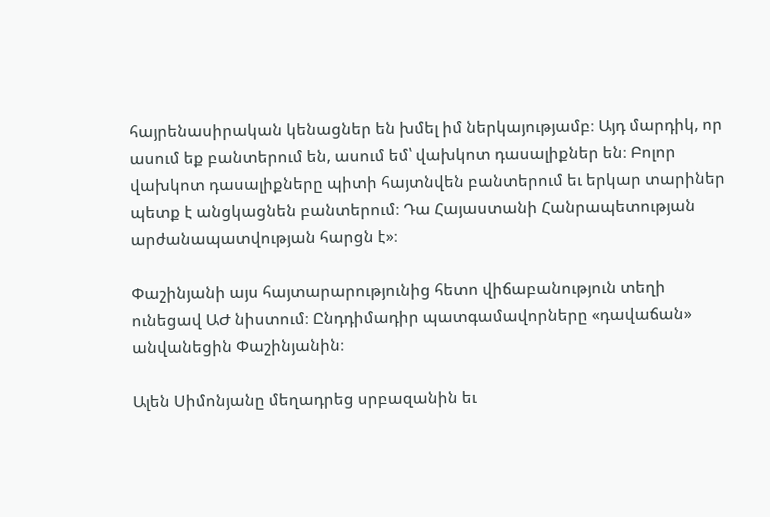հայրենասիրական կենացներ են խմել իմ ներկայությամբ։ Այդ մարդիկ, որ ասում եք բանտերում են, ասում եմ՝ վախկոտ դասալիքներ են։ Բոլոր վախկոտ դասալիքները պիտի հայտնվեն բանտերում եւ երկար տարիներ պետք է անցկացնեն բանտերում։ Դա Հայաստանի Հանրապետության  արժանապատվության հարցն է»։

Փաշինյանի այս հայտարարությունից հետո վիճաբանություն տեղի ունեցավ ԱԺ նիստում։ Ընդդիմադիր պատգամավորները «դավաճան» անվանեցին Փաշինյանին։

Ալեն Սիմոնյանը մեղադրեց սրբազանին եւ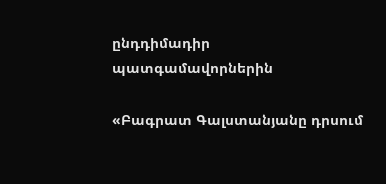ընդդիմադիր պատգամավորներին

«Բագրատ Գալստանյանը դրսում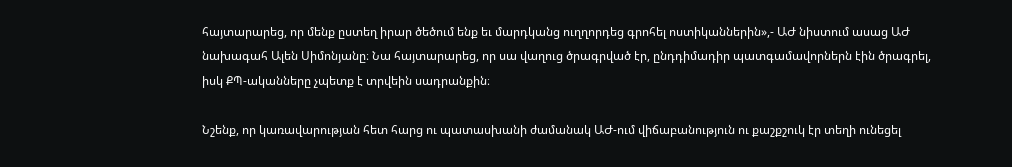հայտարարեց, որ մենք ըստեղ իրար ծեծում ենք եւ մարդկանց ուղղորդեց գրոհել ոստիկաններին»,- ԱԺ նիստում ասաց ԱԺ նախագահ Ալեն Սիմոնյանը։ Նա հայտարարեց, որ սա վաղուց ծրագրված էր, ընդդիմադիր պատգամավորներն էին ծրագրել, իսկ ՔՊ-ականները չպետք է տրվեին սադրանքին։

Նշենք, որ կառավարության հետ հարց ու պատասխանի ժամանակ ԱԺ-ում վիճաբանություն ու քաշքշուկ էր տեղի ունեցել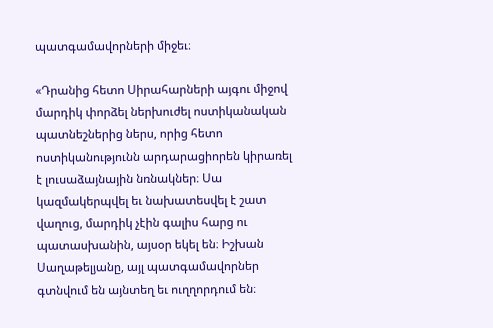պատգամավորների միջեւ։

«Դրանից հետո Սիրահարների այգու միջով մարդիկ փորձել ներխուժել ոստիկանական պատնեշներից ներս, որից հետո ոստիկանությունն արդարացիորեն կիրառել է լուսաձայնային նռնակներ։ Սա կազմակերպվել եւ նախատեսվել է շատ վաղուց, մարդիկ չէին գալիս հարց ու պատասխանին, այսօր եկել են։ Իշխան Սաղաթելյանը, այլ պատգամավորներ գտնվում են այնտեղ եւ ուղղորդում են։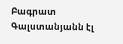Բագրատ Գալստանյանն էլ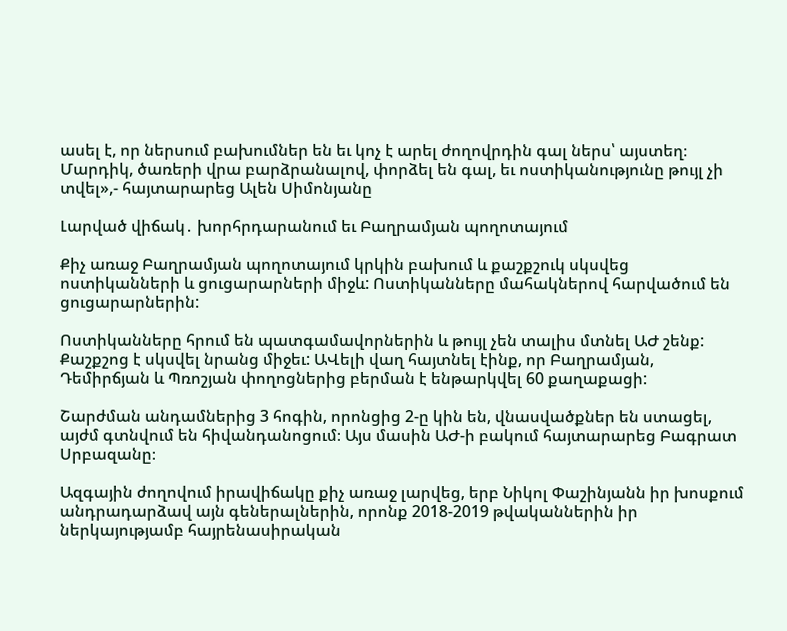ասել է, որ ներսում բախումներ են եւ կոչ է արել ժողովրդին գալ ներս՝ այստեղ։ Մարդիկ, ծառերի վրա բարձրանալով, փորձել են գալ, եւ ոստիկանությունը թույլ չի տվել»,- հայտարարեց Ալեն Սիմոնյանը

Լարված վիճակ․ խորհրդարանում եւ Բաղրամյան պողոտայում

Քիչ առաջ Բաղրամյան պողոտայում կրկին բախում և քաշքշուկ սկսվեց ոստիկանների և ցուցարարների միջև: Ոստիկանները մահակներով հարվածում են ցուցարարներին:

Ոստիկանները հրում են պատգամավորներին և թույլ չեն տալիս մտնել ԱԺ շենք: Քաշքշոց է սկսվել նրանց միջեւ: ԱՎելի վաղ հայտնել էինք, որ Բաղրամյան, Դեմիրճյան և Պռոշյան փողոցներից բերման է ենթարկվել 60 քաղաքացի:

Շարժման անդամներից 3 հոգին, որոնցից 2-ը կին են, վնասվածքներ են ստացել, այժմ գտնվում են հիվանդանոցում։ Այս մասին ԱԺ-ի բակում հայտարարեց Բագրատ Սրբազանը։

Ազգային ժողովում իրավիճակը քիչ առաջ լարվեց, երբ Նիկոլ Փաշինյանն իր խոսքում անդրադարձավ այն գեներալներին, որոնք 2018-2019 թվականներին իր ներկայությամբ հայրենասիրական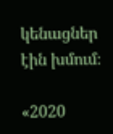կենացներ էին խմում։

«2020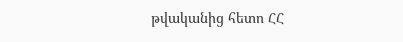թվականից հետո ՀՀ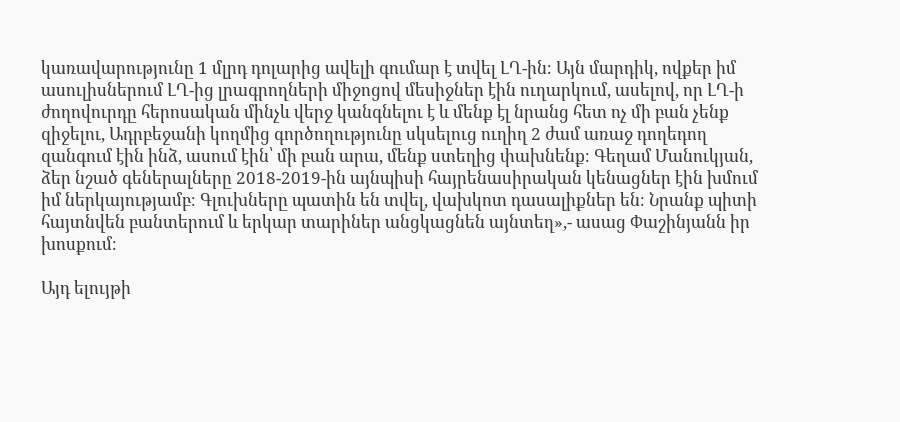կառավարությունը 1 մլրդ դոլարից ավելի գումար է տվել ԼՂ-ին։ Այն մարդիկ, ովքեր իմ ասուլիսներում ԼՂ-ից լրագրողների միջոցով մեսիջներ էին ուղարկում, ասելով, որ ԼՂ-ի ժողովուրդը հերոսական մինչև վերջ կանգնելու է և մենք էլ նրանց հետ ոչ մի բան չենք զիջելու, Ադրբեջանի կողմից գործողությունը սկսելուց ուղիղ 2 ժամ առաջ դողեդող զանգում էին ինձ, ասում էին՝ մի բան արա, մենք ստեղից փախնենք։ Գեղամ Մանուկյան, ձեր նշած գեներալները 2018-2019-ին այնպիսի հայրենասիրական կենացներ էին խմում իմ ներկայությամբ։ Գլուխները պատին են տվել, վախկոտ դասալիքներ են։ Նրանք պիտի հայտնվեն բանտերում և երկար տարիներ անցկացնեն այնտեղ»,- ասաց Փաշինյանն իր խոսքում։

Այդ ելույթի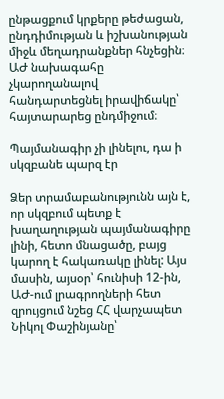ընթացքում կրքերը թեժացան, ընդդիմության և իշխանության միջև մեղադրանքներ հնչեցին։ ԱԺ նախագահը չկարողանալով հանդարտեցնել իրավիճակը՝ հայտարարեց ընդմիջում։

Պայմանագիր չի լինելու, դա ի սկզբանե պարզ էր

Ձեր տրամաբանությունն այն է, որ սկզբում պետք է խաղաղության պայմանագիրը լինի, հետո մնացածը, բայց կարող է հակառակը լինել: Այս մասին, այսօր՝ հունիսի 12-ին, ԱԺ-ում լրագրողների հետ զրույցում նշեց ՀՀ վարչապետ Նիկոլ Փաշինյանը՝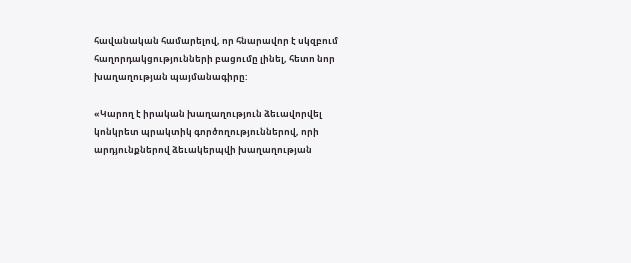հավանական համարելով, որ հնարավոր է սկզբում հաղորդակցությունների բացումը լինել, հետո նոր խաղաղության պայմանագիրը:

«Կարող է իրական խաղաղություն ձեւավորվել կոնկրետ պրակտիկ գործողություններով, որի արդյունքներով ձեւակերպվի խաղաղության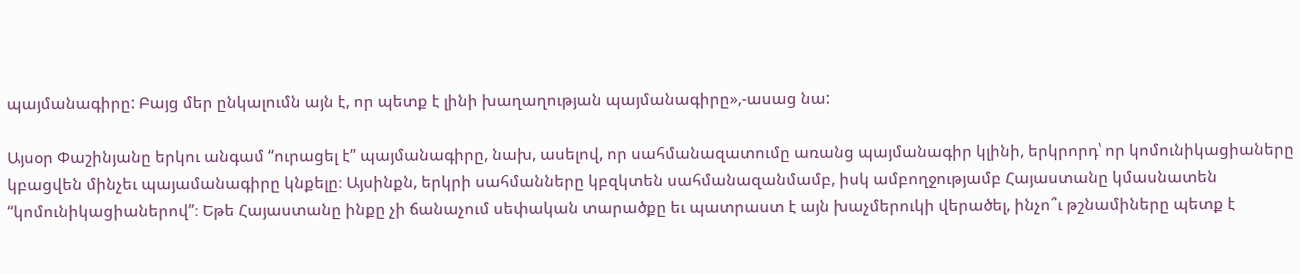պայմանագիրը: Բայց մեր ընկալումն այն է, որ պետք է լինի խաղաղության պայմանագիրը»,-ասաց նա:

Այսօր Փաշինյանը երկու անգամ “ուրացել է” պայմանագիրը, նախ, ասելով, որ սահմանազատումը առանց պայմանագիր կլինի, երկրորդ՝ որ կոմունիկացիաները կբացվեն մինչեւ պայամանագիրը կնքելը։ Այսինքն, երկրի սահմանները կբզկտեն սահմանազանմամբ, իսկ ամբողջությամբ Հայաստանը կմասնատեն “կոմունիկացիաներով”։ Եթե Հայաստանը ինքը չի ճանաչում սեփական տարածքը եւ պատրաստ է այն խաչմերուկի վերածել, ինչո՞ւ թշնամիները պետք է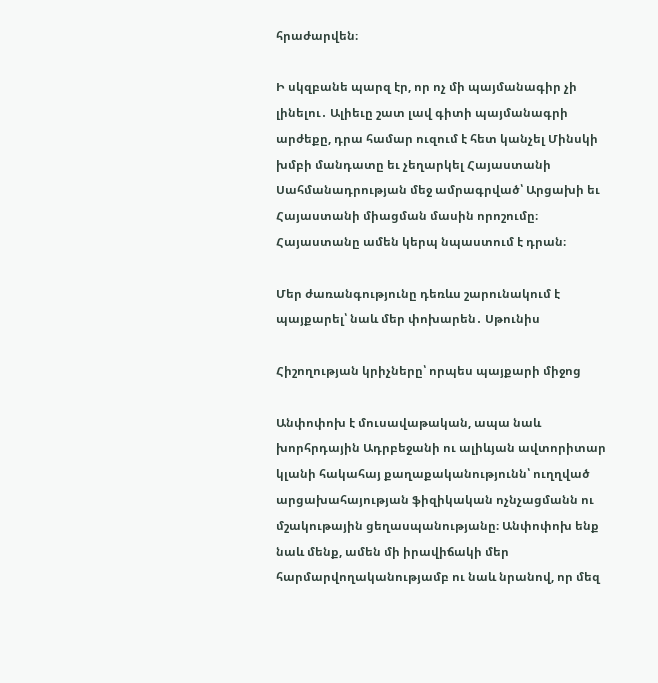հրաժարվեն։

Ի սկզբանե պարզ էր, որ ոչ մի պայմանագիր չի լինելու․ Ալիեւը շատ լավ գիտի պայմանագրի արժեքը, դրա համար ուզում է հետ կանչել Մինսկի խմբի մանդատը եւ չեղարկել Հայաստանի Սահմանադրության մեջ ամրագրված՝ Արցախի եւ Հայաստանի միացման մասին որոշումը։ Հայաստանը ամեն կերպ նպաստում է դրան։

Մեր ժառանգությունը դեռևս շարունակում է պայքարել՝ նաև մեր փոխարեն․ Սթունիս

Հիշողության կրիչները՝ որպես պայքարի միջոց

Անփոփոխ է մուսավաթական, ապա նաև խորհրդային Ադրբեջանի ու ալիևյան ավտորիտար կլանի հակահայ քաղաքականությունն՝ ուղղված արցախահայության ֆիզիկական ոչնչացմանն ու մշակութային ցեղասպանությանը։ Անփոփոխ ենք նաև մենք, ամեն մի իրավիճակի մեր հարմարվողականությամբ ու նաև նրանով, որ մեզ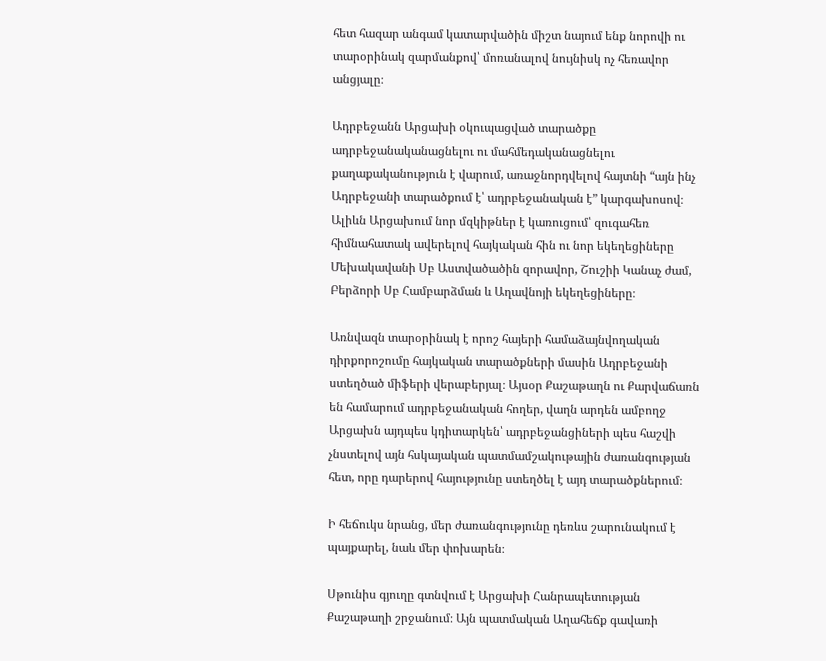հետ հազար անգամ կատարվածին միշտ նայում ենք նորովի ու տարօրինակ զարմանքով՝ մոռանալով նույնիսկ ոչ հեռավոր անցյալը։

Ադրբեջանն Արցախի օկուպացված տարածքը ադրբեջանականացնելու ու մահմեդականացնելու քաղաքականություն է վարում, առաջնորդվելով հայտնի “այն ինչ Ադրբեջանի տարածքում է՝ ադրբեջանական է” կարգախոսով։  Ալիևն Արցախում նոր մզկիթներ է կառուցում՝ զուգահեռ հիմնահատակ ավերելով հայկական հին ու նոր եկեղեցիները Մեխակավանի Սբ Աստվածածին զորավոր, Շուշիի Կանաչ ժամ, Բերձորի Սբ Համբարձման և Աղավնոյի եկեղեցիները։

Առնվազն տարօրինակ է որոշ հայերի համաձայնվողական դիրքորոշումը հայկական տարածքների մասին Ադրբեջանի ստեղծած միֆերի վերաբերյալ։ Այսօր Քաշաթաղն ու Քարվաճառն են համարում ադրբեջանական հողեր, վաղն արդեն ամբողջ Արցախն այդպես կդիտարկեն՝ ադրբեջանցիների պես հաշվի չնստելով այն հսկայական պատմամշակութային ժառանգության հետ, որը դարերով հայությունը ստեղծել է այդ տարածքներում։

Ի հեճուկս նրանց, մեր ժառանգությունը դեռևս շարունակում է պայքարել, նաև մեր փոխարեն։

Սթունիս գյուղը գտնվում է Արցախի Հանրապետության Քաշաթաղի շրջանում։ Այն պատմական Աղահեճք գավառի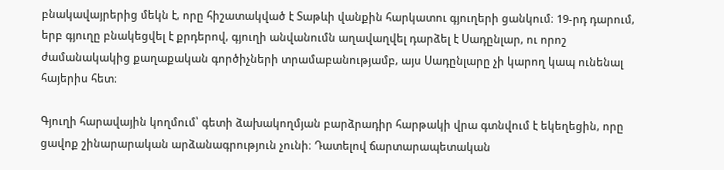բնակավայրերից մեկն է, որը հիշատակված է Տաթևի վանքին հարկատու գյուղերի ցանկում։ 19-րդ դարում, երբ գյուղը բնակեցվել է քրդերով, գյուղի անվանումն աղավաղվել դարձել է Սադընլար, ու որոշ ժամանակակից քաղաքական գործիչների տրամաբանությամբ, այս Սադընլարը չի կարող կապ ունենալ հայերիս հետ։

Գյուղի հարավային կողմում՝ գետի ձախակողմյան բարձրադիր հարթակի վրա գտնվում է եկեղեցին, որը ցավոք շինարարական արձանագրություն չունի։ Դատելով ճարտարապետական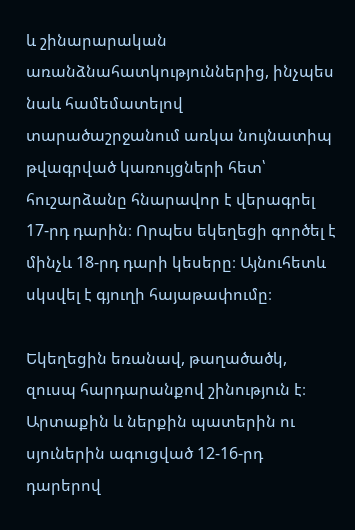և շինարարական առանձնահատկություններից, ինչպես նաև համեմատելով տարածաշրջանում առկա նույնատիպ թվագրված կառույցների հետ՝ հուշարձանը հնարավոր է վերագրել 17-րդ դարին։ Որպես եկեղեցի գործել է մինչև 18-րդ դարի կեսերը։ Այնուհետև սկսվել է գյուղի հայաթափումը։

Եկեղեցին եռանավ, թաղածածկ, զուսպ հարդարանքով շինություն է։ Արտաքին և ներքին պատերին ու սյուներին ագուցված 12-16-րդ դարերով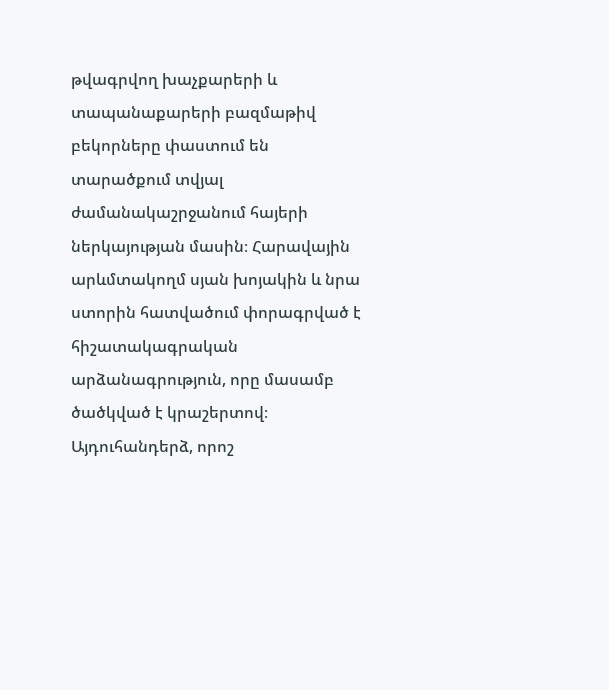թվագրվող խաչքարերի և տապանաքարերի բազմաթիվ բեկորները փաստում են տարածքում տվյալ ժամանակաշրջանում հայերի ներկայության մասին։ Հարավային արևմտակողմ սյան խոյակին և նրա ստորին հատվածում փորագրված է հիշատակագրական արձանագրություն, որը մասամբ ծածկված է կրաշերտով։ Այդուհանդերձ, որոշ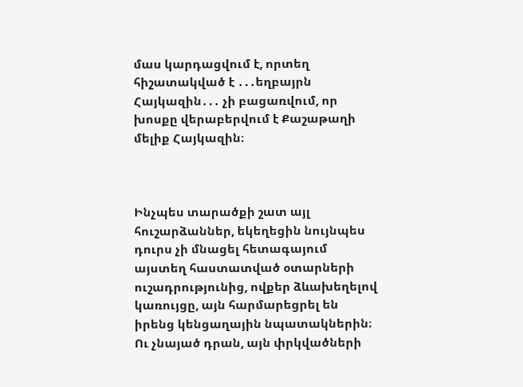մաս կարդացվում է, որտեղ հիշատակված է ․․․եղբայրն Հայկազին․․․ չի բացառվում, որ խոսքը վերաբերվում է Քաշաթաղի մելիք Հայկազին։



Ինչպես տարածքի շատ այլ հուշարձաններ, եկեղեցին նույնպես դուրս չի մնացել հետագայում այստեղ հաստատված օտարների ուշադրությունից, ովքեր ձևախեղելով կառույցը, այն հարմարեցրել են իրենց կենցաղային նպատակներին։ Ու չնայած դրան, այն փրկվածների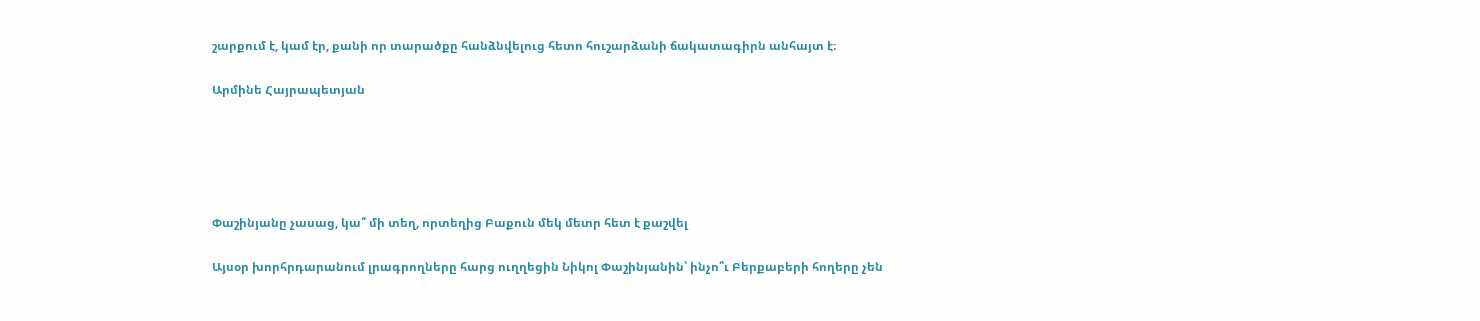շարքում է, կամ էր, քանի որ տարածքը հանձնվելուց հետո հուշարձանի ճակատագիրն անհայտ է։

Արմինե Հայրապետյան





Փաշինյանը չասաց, կա՞ մի տեղ, որտեղից Բաքուն մեկ մետր հետ է քաշվել

Այսօր խորհրդարանում լրագրողները հարց ուղղեցին Նիկոլ Փաշինյանին՝ ինչո՞ւ Բերքաբերի հողերը չեն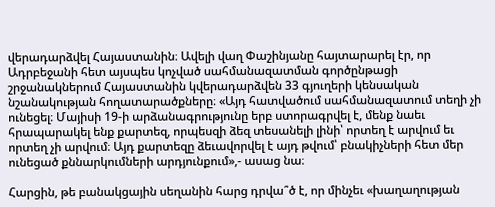վերադարձվել Հայաստանին։ Ավելի վաղ Փաշինյանը հայտարարել էր, որ Ադրբեջանի հետ այսպես կոչված սահմանազատման գործընթացի շրջանակներում Հայաստանին կվերադարձվեն 33 գյուղերի կենսական նշանակության հողատարածքները։ «Այդ հատվածում սահմանազատում տեղի չի ունեցել։ Մայիսի 19-ի արձանագրությունը երբ ստորագրվել է, մենք նաեւ հրապարակել ենք քարտեզ, որպեսզի ձեզ տեսանելի լինի՝ որտեղ է արվում եւ որտեղ չի արվում։ Այդ քարտեզը ձեւավորվել է այդ թվում՝ բնակիչների հետ մեր ունեցած քննարկումների արդյունքում»,- ասաց նա։

Հարցին, թե բանակցային սեղանին հարց դրվա՞ծ է, որ մինչեւ «խաղաղության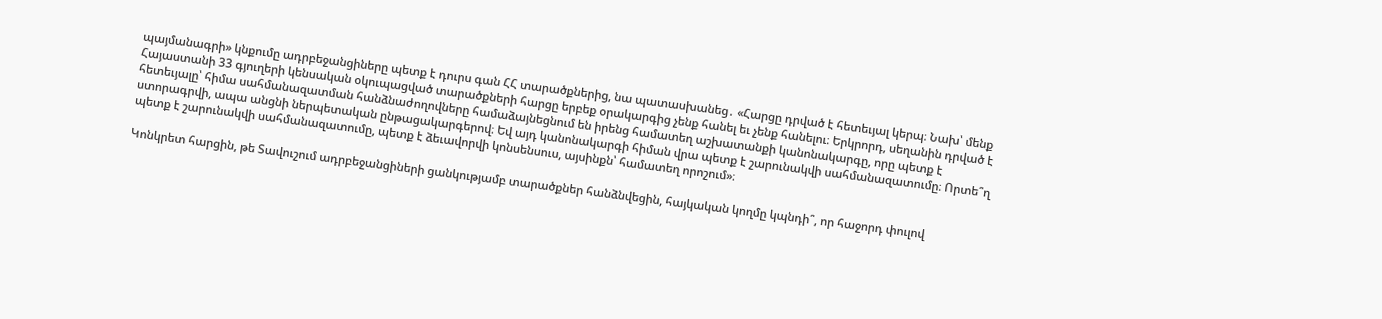պայմանագրի» կնքումը ադրբեջանցիները պետք է դուրս գան ՀՀ տարածքներից, նա պատասխանեց․ «Հարցը դրված է հետեւյալ կերպ։ Նախ՝ մենք Հայաստանի 33 գյուղերի կենսական օկուպացված տարածքների հարցը երբեք օրակարգից չենք հանել եւ չենք հանելու։ Երկրորդ, սեղանին դրված է հետեւյալը՝ հիմա սահմանազատման հանձնաժողովները համաձայնեցնում են իրենց համատեղ աշխատանքի կանոնակարգը, որը պետք է ստորագրվի, ապա անցնի ներպետական ընթացակարգերով։ Եվ այդ կանոնակարգի հիման վրա պետք է շարունակվի սահմանազատումը։ Որտե՞ղ պետք է շարունակվի սահմանազատումը, պետք է ձեւավորվի կոնսենսուս, այսինքն՝ համատեղ որոշում»։

Կոնկրետ հարցին, թե Տավուշում ադրբեջանցիների ցանկությամբ տարածքներ հանձնվեցին, հայկական կողմը կպնդի՞, որ հաջորդ փուլով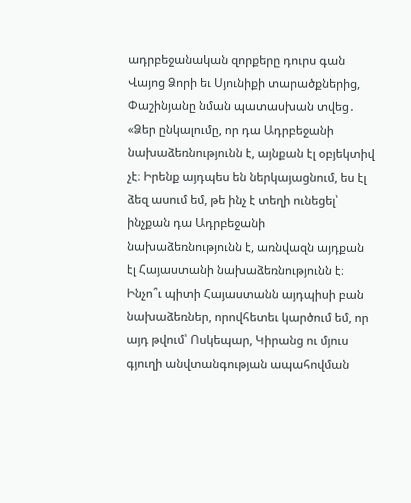ադրբեջանական զորքերը դուրս գան Վայոց Ձորի եւ Սյունիքի տարածքներից, Փաշինյանը նման պատասխան տվեց․ «Ձեր ընկալումը, որ դա Ադրբեջանի նախաձեռնությունն է, այնքան էլ օբյեկտիվ չէ։ Իրենք այդպես են ներկայացնում, ես էլ ձեզ ասում եմ, թե ինչ է տեղի ունեցել՝ ինչքան դա Ադրբեջանի նախաձեռնությունն է, առնվազն այդքան էլ Հայաստանի նախաձեռնությունն է։ Ինչո՞ւ պիտի Հայաստանն այդպիսի բան նախաձեռներ, որովհետեւ կարծում եմ, որ այդ թվում՝ Ոսկեպար, Կիրանց ու մյուս գյուղի անվտանգության ապահովման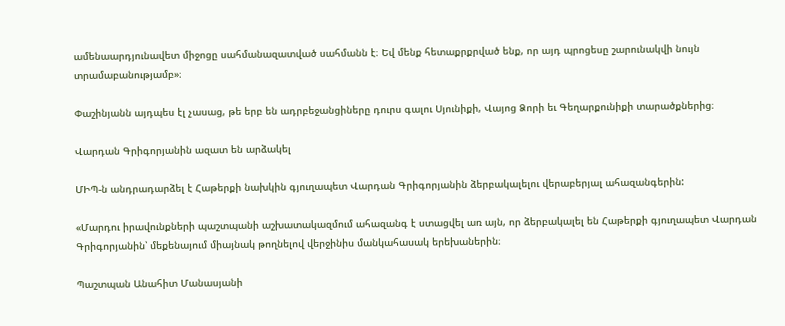ամենաարդյունավետ միջոցը սահմանազատված սահմանն է։ Եվ մենք հետաքրքրված ենք, որ այդ պրոցեսը շարունակվի նույն տրամաբանությամբ»։

Փաշինյանն այդպես էլ չասաց, թե երբ են ադրբեջանցիները դուրս գալու Սյունիքի, Վայոց Ձորի եւ Գեղարքունիքի տարածքներից։

Վարդան Գրիգորյանին ազատ են արձակել

ՄԻՊ-ն անդրադարձել է Հաթերքի նախկին գյուղապետ Վարդան Գրիգորյանին ձերբակալելու վերաբերյալ ահազանգերին:

«Մարդու իրավունքների պաշտպանի աշխատակազմում ահազանգ է ստացվել առ այն, որ ձերբակալել են Հաթերքի գյուղապետ Վարդան Գրիգորյանին՝ մեքենայում միայնակ թողնելով վերջինիս մանկահասակ երեխաներին։

Պաշտպան Անահիտ Մանասյանի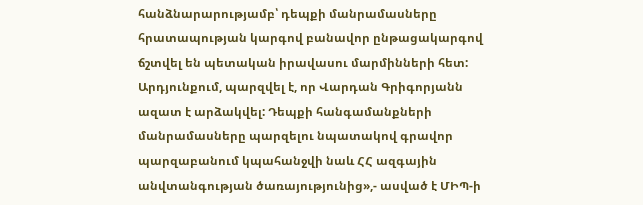հանձնարարությամբ՝ դեպքի մանրամասները հրատապության կարգով բանավոր ընթացակարգով ճշտվել են պետական իրավասու մարմինների հետ: Արդյունքում, պարզվել է, որ Վարդան Գրիգորյանն ազատ է արձակվել: Դեպքի հանգամանքների մանրամասները պարզելու նպատակով գրավոր պարզաբանում կպահանջվի նաև ՀՀ ազգային անվտանգության ծառայությունից»,- ասված է ՄԻՊ-ի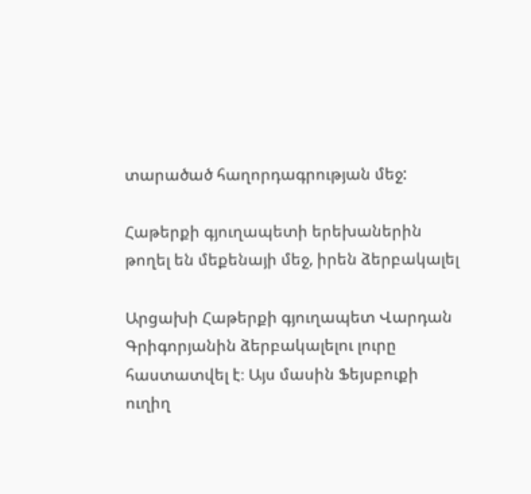տարածած հաղորդագրության մեջ:

Հաթերքի գյուղապետի երեխաներին թողել են մեքենայի մեջ, իրեն ձերբակալել

Արցախի Հաթերքի գյուղապետ Վարդան Գրիգորյանին ձերբակալելու լուրը հաստատվել է։ Այս մասին Ֆեյսբուքի ուղիղ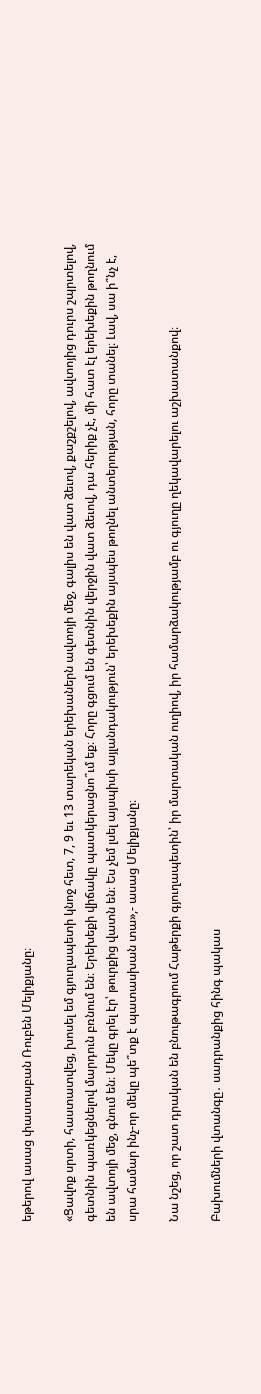եթերով ասաց փաստաբան Ռուբեն Մելիքյանը։

«Ցավոք սրտի, հաստատվեց, խոսել եմ գյուղապետի կնոջ հետ, 7, 9 եւ 13 տարեկան երեխաներն ավտոյի մեջ, գալիս են վատ ձեւով, քաշքշելով, ավտոյից դուրս շպրտելով, գետնին պառկեցնելով մարդուն բռնում են։ Երեխեքի վիճակը պատկերացնո՞ւմ եք։ Հորը գցում են գետնին վերջին վատ ձեւով, դա հերիք չէ, մի հատ էլ երեխեքին թողնում են ավտոյի մեջ, գնում են։ Մեկը գրել էր՝ թուրքից վատն են։ Ես չեմ լսել այսպիսի այլանդակություն՝ երեխեքին այսպես թողնել անտերության, հորը տանել։ Լավ, սա ի՞նչ է, սրա համար ինչ-որ մեկը պե՞տք է պատասխան տա»,- ասաց Մելիքյանը։

Նա նշեց, որ շատ դրական են բնութագրում Հաթերքի գյուղապետին՝ իր մարտական ուղիով, իր համարձակությամբ ու գյուղը ղեկավարելու աշխատանքով։

Բախումների վտանգը․ սադրանքից հինգ պակաս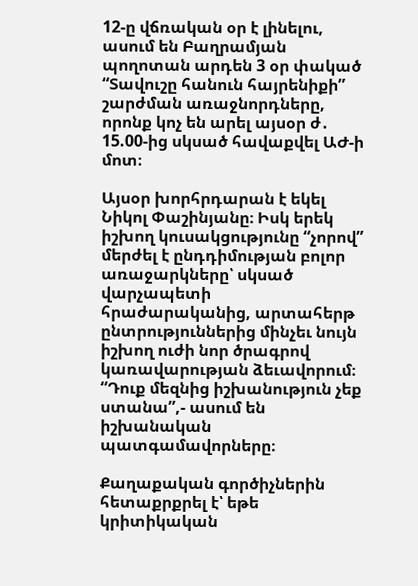12-ը վճռական օր է լինելու, ասում են Բաղրամյան պողոտան արդեն 3 օր փակած “Տավուշը հանուն հայրենիքի” շարժման առաջնորդները, որոնք կոչ են արել այսօր ժ․ 15.00-ից սկսած հավաքվել ԱԺ-ի մոտ։

Այսօր խորհրդարան է եկել Նիկոլ Փաշինյանը։ Իսկ երեկ իշխող կուսակցությունը “չորով” մերժել է ընդդիմության բոլոր առաջարկները՝ սկսած վարչապետի հրաժարականից, արտահերթ ընտրություններից մինչեւ նույն իշխող ուժի նոր ծրագրով կառավարության ձեւավորում։ “Դուք մեզնից իշխանություն չեք ստանա”,- ասում են իշխանական պատգամավորները։

Քաղաքական գործիչներին հետաքրքրել է՝ եթե կրիտիկական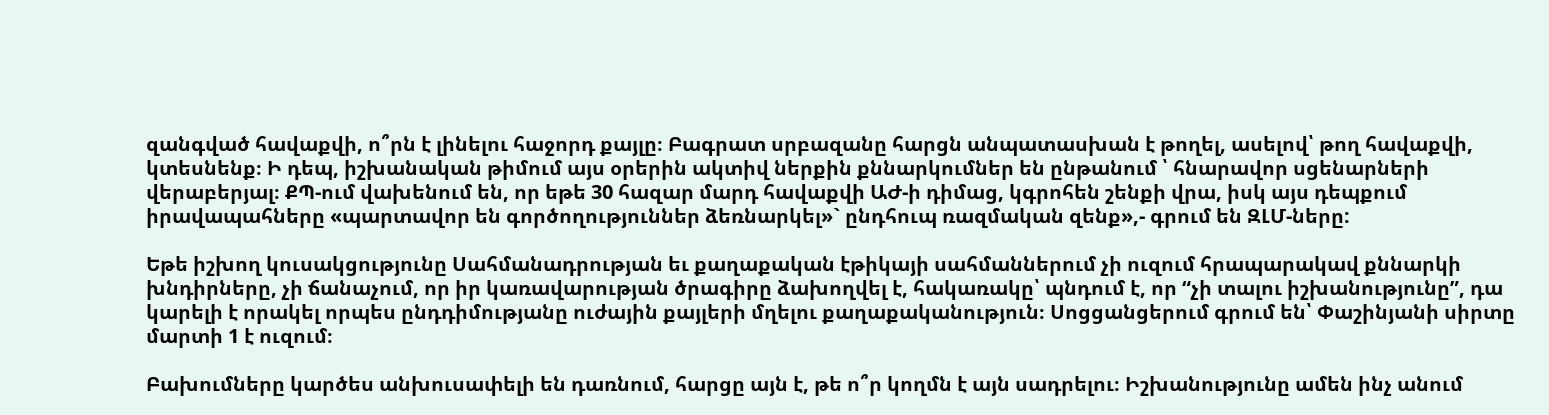զանգված հավաքվի, ո՞րն է լինելու հաջորդ քայլը։ Բագրատ սրբազանը հարցն անպատասխան է թողել, ասելով՝ թող հավաքվի, կտեսնենք։ Ի դեպ, իշխանական թիմում այս օրերին ակտիվ ներքին քննարկումներ են ընթանում ՝ հնարավոր սցենարների վերաբերյալ։ ՔՊ-ում վախենում են, որ եթե 30 հազար մարդ հավաքվի ԱԺ-ի դիմաց, կգրոհեն շենքի վրա, իսկ այս դեպքում իրավապահները «պարտավոր են գործողություններ ձեռնարկել»` ընդհուպ ռազմական զենք»,- գրում են ԶԼՄ-ները:

Եթե իշխող կուսակցությունը Սահմանադրության եւ քաղաքական էթիկայի սահմաններում չի ուզում հրապարակավ քննարկի խնդիրները, չի ճանաչում, որ իր կառավարության ծրագիրը ձախողվել է, հակառակը՝ պնդում է, որ “չի տալու իշխանությունը”, դա կարելի է որակել որպես ընդդիմությանը ուժային քայլերի մղելու քաղաքականություն։ Սոցցանցերում գրում են՝ Փաշինյանի սիրտը մարտի 1 է ուզում։

Բախումները կարծես անխուսափելի են դառնում, հարցը այն է, թե ո՞ր կողմն է այն սադրելու։ Իշխանությունը ամեն ինչ անում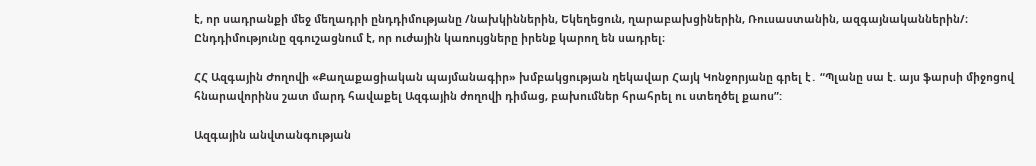է, որ սադրանքի մեջ մեղադրի ընդդիմությանը /նախկիններին, Եկեղեցուն, ղարաբախցիներին, Ռուսաստանին, ազգայնականներին/։ Ընդդիմությունը զգուշացնում է, որ ուժային կառույցները իրենք կարող են սադրել։

ՀՀ Ազգային Ժողովի «Քաղաքացիական պայմանագիր» խմբակցության ղեկավար Հայկ Կոնջորյանը գրել է․ “Պլանը սա է. այս ֆարսի միջոցով հնարավորինս շատ մարդ հավաքել Ազգային ժողովի դիմաց, բախումներ հրահրել ու ստեղծել քաոս”:

Ազգային անվտանգության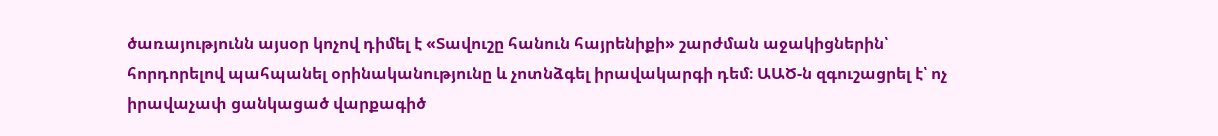ծառայությունն այսօր կոչով դիմել է «Տավուշը հանուն հայրենիքի» շարժման աջակիցներին՝ հորդորելով պահպանել օրինականությունը և չոտնձգել իրավակարգի դեմ։ ԱԱԾ-ն զգուշացրել է՝ ոչ իրավաչափ ցանկացած վարքագիծ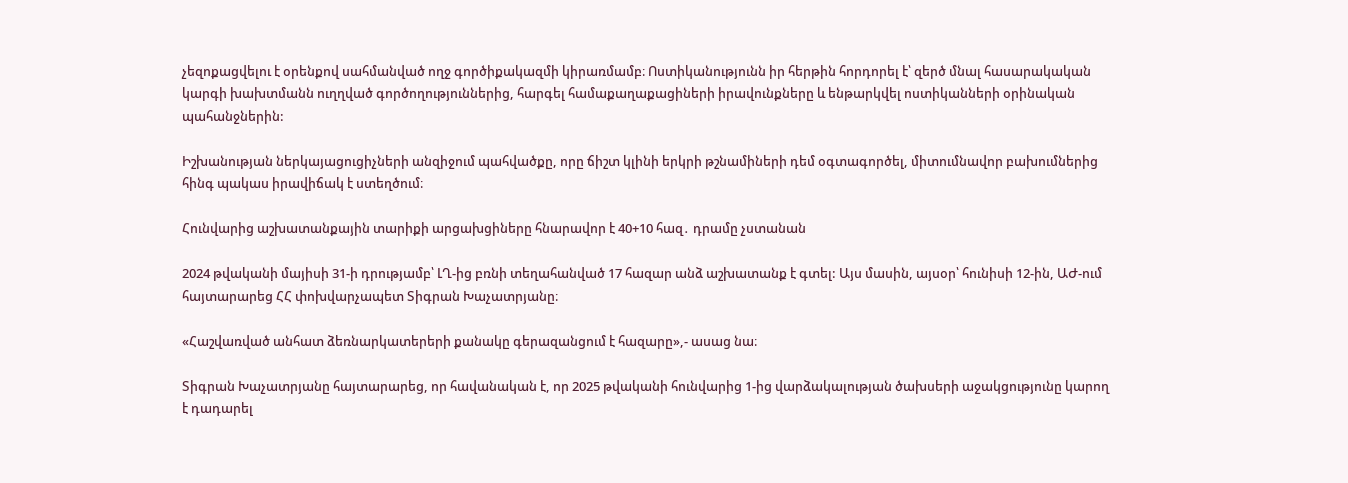չեզոքացվելու է օրենքով սահմանված ողջ գործիքակազմի կիրառմամբ։ Ոստիկանությունն իր հերթին հորդորել է՝ զերծ մնալ հասարակական կարգի խախտմանն ուղղված գործողություններից, հարգել համաքաղաքացիների իրավունքները և ենթարկվել ոստիկանների օրինական պահանջներին:

Իշխանության ներկայացուցիչների անզիջում պահվածքը, որը ճիշտ կլինի երկրի թշնամիների դեմ օգտագործել, միտումնավոր բախումներից հինգ պակաս իրավիճակ է ստեղծում։

Հունվարից աշխատանքային տարիքի արցախցիները հնարավոր է 40+10 հազ․ դրամը չստանան

2024 թվականի մայիսի 31-ի դրությամբ՝ ԼՂ-ից բռնի տեղահանված 17 հազար անձ աշխատանք է գտել: Այս մասին, այսօր՝ հունիսի 12-ին, ԱԺ-ում հայտարարեց ՀՀ փոխվարչապետ Տիգրան Խաչատրյանը։

«Հաշվառված անհատ ձեռնարկատերերի քանակը գերազանցում է հազարը»,- ասաց նա։

Տիգրան Խաչատրյանը հայտարարեց, որ հավանական է, որ 2025 թվականի հունվարից 1-ից վարձակալության ծախսերի աջակցությունը կարող է դադարել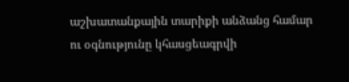աշխատանքային տարիքի անձանց համար ու օգնությունը կհասցեագրվի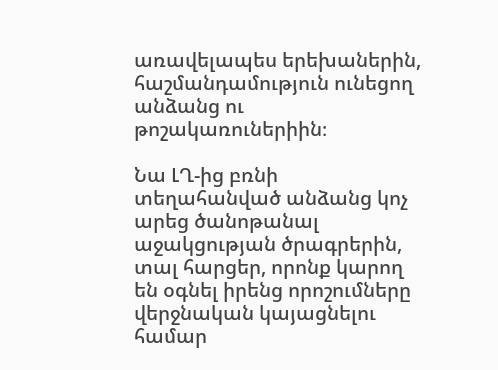առավելապես երեխաներին, հաշմանդամություն ունեցող անձանց ու թոշակառուներիին։

Նա ԼՂ-ից բռնի տեղահանված անձանց կոչ արեց ծանոթանալ աջակցության ծրագրերին, տալ հարցեր, որոնք կարող են օգնել իրենց որոշումները վերջնական կայացնելու համար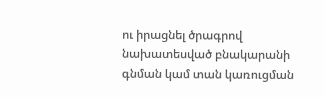ու իրացնել ծրագրով նախատեսված բնակարանի գնման կամ տան կառուցման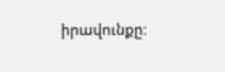իրավունքը։